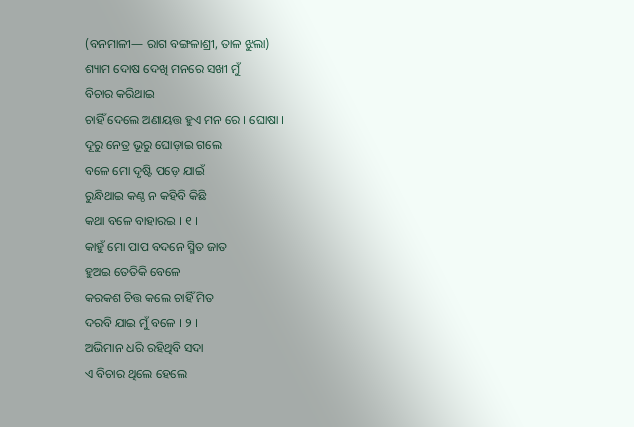(ବନମାଳୀ— ରାଗ ବଙ୍ଗଳାଶ୍ରୀ, ତାଳ ଝୁଲା)
ଶ୍ୟାମ ଦୋଷ ଦେଖି ମନରେ ସଖୀ ମୁଁ
ବିଚାର କରିଥାଇ
ଚାହିଁ ଦେଲେ ଅଣାୟତ୍ତ ହୁଏ ମନ ରେ । ଘୋଷା ।
ଦୂରୁ ନେତ୍ର ଭୂରୁ ଘୋଡ଼ାଇ ଗଲେ
ବଳେ ମୋ ଦୃଷ୍ଟି ପଡ଼େ ଯାଇଁ
ରୁନ୍ଧିଥାଇ କଣ୍ଠ ନ କହିବି କିଛି
କଥା ବଳେ ବାହାରଇ । ୧ ।
କାହୁଁ ମୋ ପାପ ବଦନେ ସ୍ମିତ ଜାତ
ହୁଅଇ ତେତିକି ବେଳେ
କରକଶ ଚିତ୍ତ କଲେ ଚାହିଁ ମିତ
ଦରବି ଯାଇ ମୁଁ ବଳେ । ୨ ।
ଅଭିମାନ ଧରି ରହିଥିବି ସଦା
ଏ ବିଚାର ଥିଲେ ହେଲେ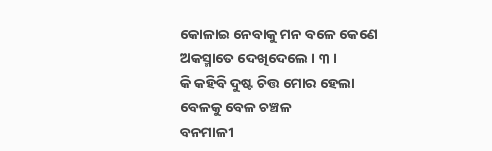କୋଳାଇ ନେବାକୁ ମନ ବଳେ କେଣେ
ଅକସ୍ମାତେ ଦେଖିଦେଲେ । ୩ ।
କି କହିବି ଦୁଷ୍ଟ ଚିତ୍ତ ମୋର ହେଲା
ବେଳକୁ ବେଳ ଚଞ୍ଚଳ
ବନମାଳୀ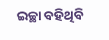ଇଚ୍ଛା ବହିଥିବି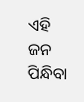ଏହି
ଜନ ପିନ୍ଧିବା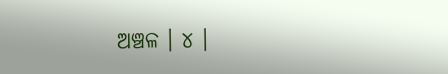ଅଞ୍ଚଳ । ୪ ।